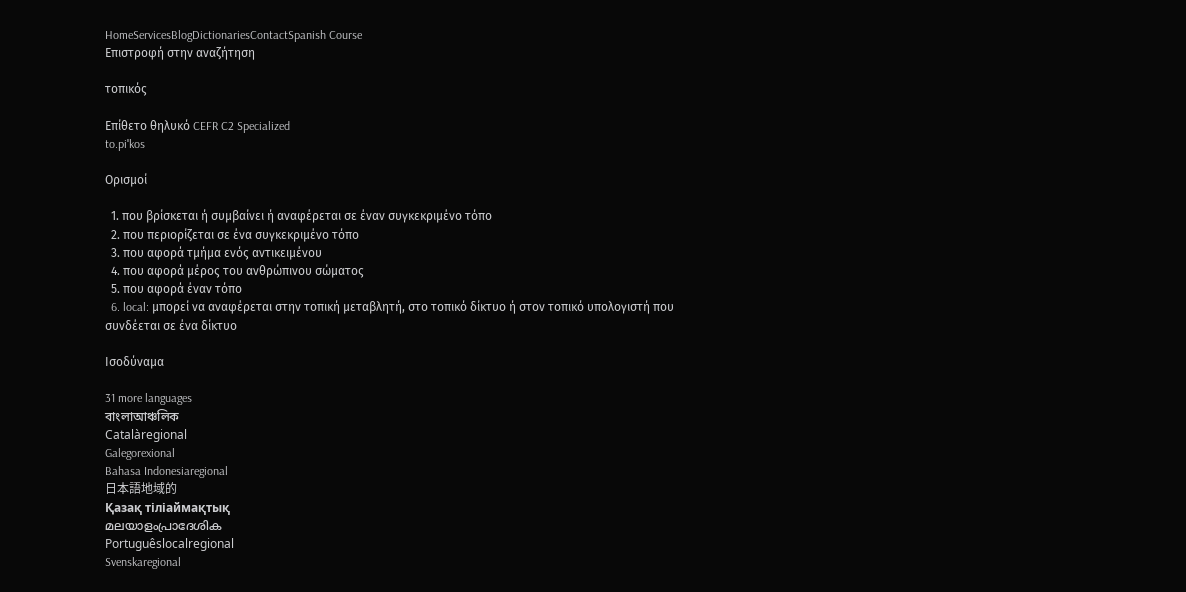HomeServicesBlogDictionariesContactSpanish Course
Επιστροφή στην αναζήτηση

τοπικός

Επίθετο θηλυκό CEFR C2 Specialized
to.piˈkos

Ορισμοί

  1. που βρίσκεται ή συμβαίνει ή αναφέρεται σε έναν συγκεκριμένο τόπο
  2. που περιορίζεται σε ένα συγκεκριμένο τόπο
  3. που αφορά τμήμα ενός αντικειμένου
  4. που αφορά μέρος του ανθρώπινου σώματος
  5. που αφορά έναν τόπο
  6. local: μπορεί να αναφέρεται στην τοπική μεταβλητή, στο τοπικό δίκτυο ή στον τοπικό υπολογιστή που συνδέεται σε ένα δίκτυο

Ισοδύναμα

31 more languages
বাংলাআঞ্চলিক
Catalàregional
Galegorexional
Bahasa Indonesiaregional
日本語地域的
Қазақ тіліаймақтық
മലയാളംപ്രാദേശിക
Portuguêslocalregional
Svenskaregional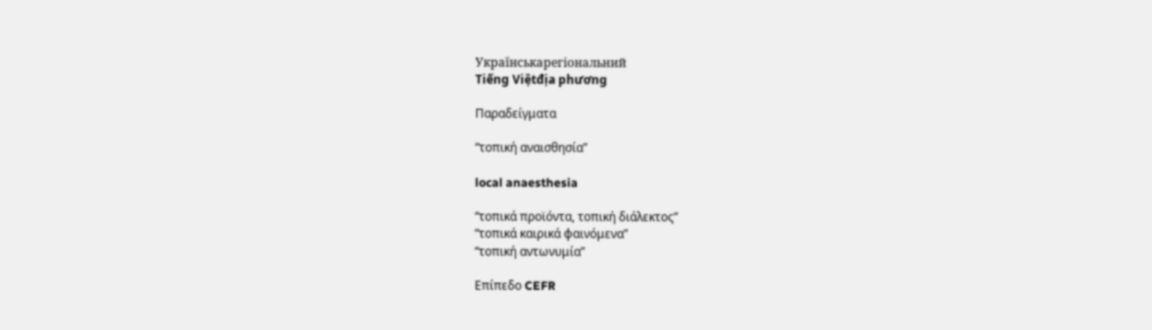Українськарегіональний
Tiếng Việtđịa phương

Παραδείγματα

“τοπική αναισθησία”

local anaesthesia

“τοπικά προϊόντα, τοπική διάλεκτος”
“τοπικά καιρικά φαινόμενα”
“τοπική αντωνυμία”

Επίπεδο CEFR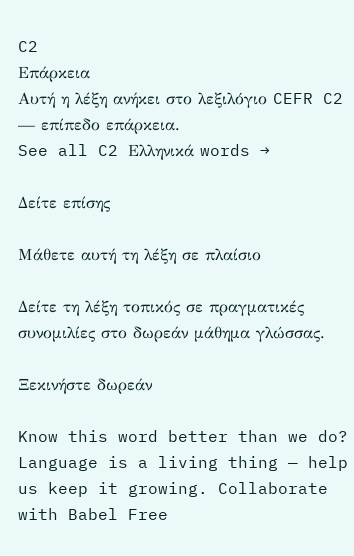C2
Επάρκεια
Αυτή η λέξη ανήκει στο λεξιλόγιο CEFR C2 — επίπεδο επάρκεια.
See all C2 Ελληνικά words →

Δείτε επίσης

Μάθετε αυτή τη λέξη σε πλαίσιο

Δείτε τη λέξη τοπικός σε πραγματικές συνομιλίες στο δωρεάν μάθημα γλώσσας.

Ξεκινήστε δωρεάν

Know this word better than we do? Language is a living thing — help us keep it growing. Collaborate with Babel Free